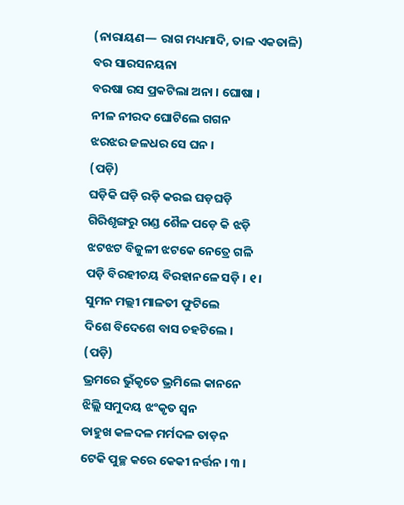(ନାରାୟଣ— ରାଗ ମଧ୍ୟମାଦି, ତାଳ ଏକତାଳି)
ବର ସାରସନୟନା
ବରଷା ରସ ପ୍ରକଟିଲା ଅନା । ଘୋଷା ।
ନୀଳ ନୀରଦ ଘୋଟିଲେ ଗଗନ
ଝରଝର ଜଳଧର ସେ ଘନ ।
(ପଡ଼ି)
ଘଡ଼ିକି ଘଡ଼ି ରଡ଼ି କରଇ ଘଡ଼ଘଡ଼ି
ଗିରିଶୃଙ୍ଗରୁ ଗଣ୍ଡ ଶୈଳ ପଡ଼େ କି ଝଡ଼ି
ଝଟଝଟ ବିଜୁଳୀ ଝଟକେ ନେତ୍ରେ ଗଳି
ପଡ଼ି ବିରହୀଚୟ ବିରହାନଳେ ସଡ଼ି । ୧ ।
ସୁମନ ମଲ୍ଲୀ ମାଳତୀ ଫୁଟିଲେ
ଦିଶେ ବିଦେଶେ ବାସ ଚହଟିଲେ ।
(ପଡ଼ି)
ଭ୍ରମରେ ଭୁଁକୃତେ ଭ୍ରମିଲେ କାନନେ
ଝିଲ୍ଲି ସମୁଦୟ ଝଂକୃତ ସ୍ୱନ
ଡାହୁଖ କଳଦଳ ମର୍ମଦଳ ତାଡ଼ନ
ଟେକି ପୁଚ୍ଛ କରେ କେକୀ ନର୍ତ୍ତନ । ୩ ।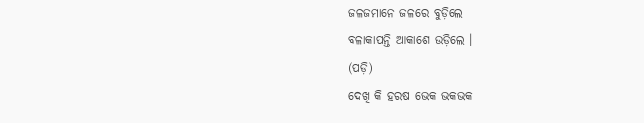ଜଳଜମାନେ ଜଳରେ ବୁଡ଼ିଲେ
ବଳାକାପନ୍ତି ଆକାଶେ ଉଡ଼ିଲେ ।
(ପଡ଼ି)
ଦେଖି କି ହରଷ ଭେକ ଭକଭକ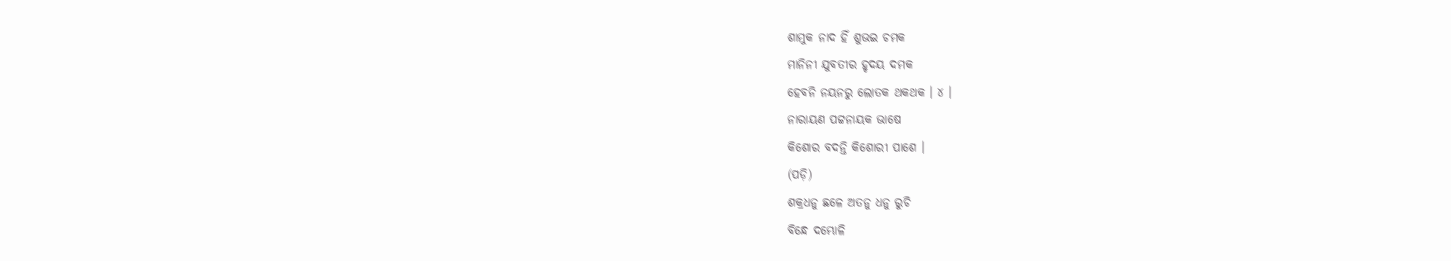ଶାମୁକ ନାଦ ହିଁ ଶୁଭଇ ଚମକ
ମାନିନୀ ଯୁବତୀର ହୃଦୟ ଦମକ
ହେବନି ନୟନରୁ ଲୋତକ ଥକଥକ । ୪ ।
ନାରାୟଣ ପଟ୍ଟନାୟକ ଭାଷେ
କିଶୋର ବଦନ୍ତି କିଶୋରୀ ପାଶେ ।
(ପଡ଼ି)
ଶକ୍ରଧନୁ ଛଳେ ଅତନୁ ଧନୁ ରୁଚି
ବିନ୍ଧେ ଦମ୍ଭୋଳି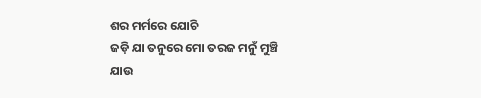ଶର ମର୍ମରେ ଯୋଚି
ଜଡ଼ି ଯା ତନୁରେ ମୋ ତରଜ ମନୁଁ ମୁଞ୍ଚି
ଯାଉ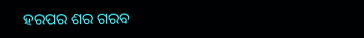ହରପର ଶର ଗରବ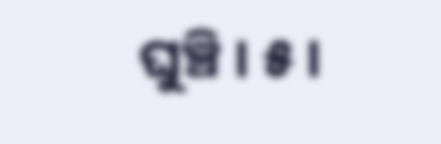ଘୁଞ୍ଚି । ୫ ।